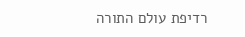רדיפת עולם התורה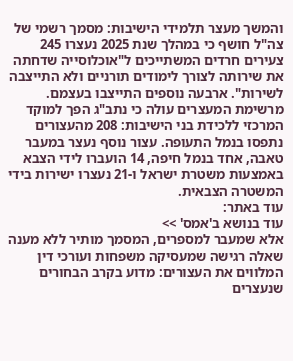והמשך מעצר תלמידי הישיבות: מסמך רשמי של צה"ל חושף כי במהלך שנת 2025 נעצרו 245 צעירים חרדים המשתייכים ל"אוכלוסייה שדחתה את שירותה לצורך לימודים תורניים ולא התייצבה לשירות". ארבעה נוספים התייצבו בעצמם.
מרשימת המעצרים עולה כי נתב"ג הפך למוקד המרכזי ללכידת בני הישיבות: 208 מהעצורים נתפסו בנמל התעופה. עצור נוסף נעצר במעבר טאבה, אחד בנמל חיפה, 14 הועברו לידי הצבא באמצעות משטרת ישראל ו-21 נעצרו ישירות בידי המשטרה הצבאית.
עוד באתר:
עוד בנושא ב'אמס' >>
אלא שמעבר למספרים, המסמך מותיר ללא מענה שאלה רגישה שמעסיקה משפחות ועורכי דין המלווים את העצורים: מדוע בקרב הבחורים שנעצרים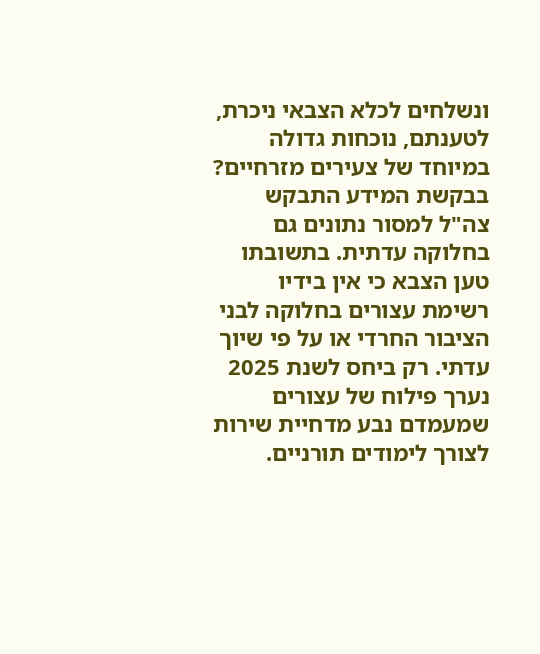ונשלחים לכלא הצבאי ניכרת, לטענתם, נוכחות גדולה במיוחד של צעירים מזרחיים?
בבקשת המידע התבקש צה"ל למסור נתונים גם בחלוקה עדתית. בתשובתו טען הצבא כי אין בידיו רשימת עצורים בחלוקה לבני הציבור החרדי או על פי שיוך עדתי. רק ביחס לשנת 2025 נערך פילוח של עצורים שמעמדם נבע מדחיית שירות לצורך לימודים תורניים.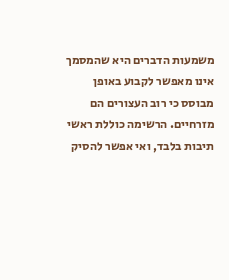משמעות הדברים היא שהמסמך אינו מאפשר לקבוע באופן מבוסס כי רוב העצורים הם מזרחיים. הרשימה כוללת ראשי תיבות בלבד, ואי אפשר להסיק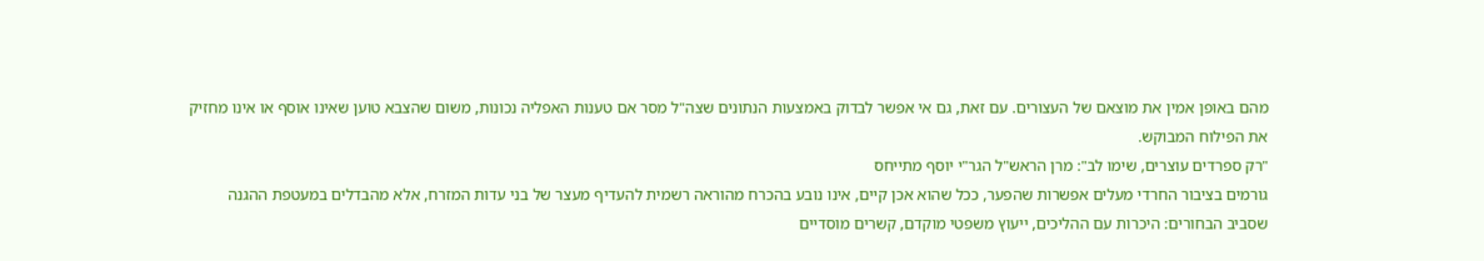מהם באופן אמין את מוצאם של העצורים. עם זאת, גם אי אפשר לבדוק באמצעות הנתונים שצה"ל מסר אם טענות האפליה נכונות, משום שהצבא טוען שאינו אוסף או אינו מחזיק את הפילוח המבוקש.
"רק ספרדים עוצרים, שימו לב": מרן הראש"ל הגר"י יוסף מתייחס
גורמים בציבור החרדי מעלים אפשרות שהפער, ככל שהוא אכן קיים, אינו נובע בהכרח מהוראה רשמית להעדיף מעצר של בני עדות המזרח, אלא מהבדלים במעטפת ההגנה שסביב הבחורים: היכרות עם ההליכים, ייעוץ משפטי מוקדם, קשרים מוסדיים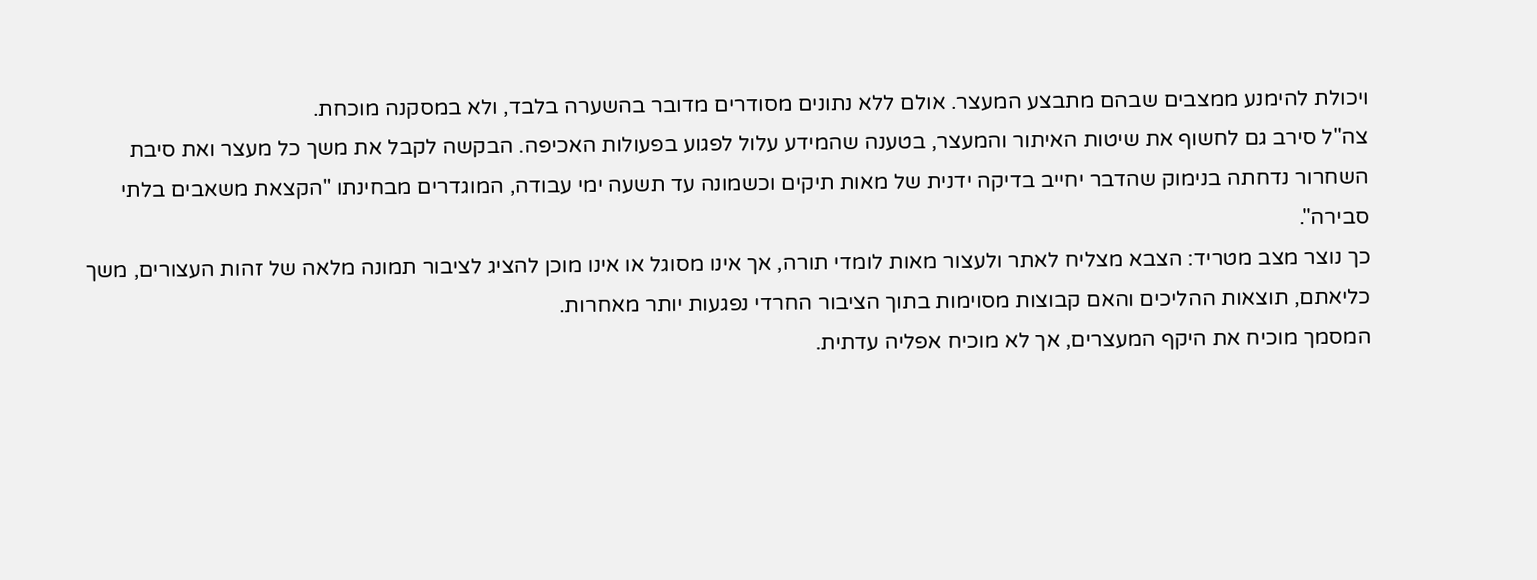ויכולת להימנע ממצבים שבהם מתבצע המעצר. אולם ללא נתונים מסודרים מדובר בהשערה בלבד, ולא במסקנה מוכחת.
צה"ל סירב גם לחשוף את שיטות האיתור והמעצר, בטענה שהמידע עלול לפגוע בפעולות האכיפה. הבקשה לקבל את משך כל מעצר ואת סיבת השחרור נדחתה בנימוק שהדבר יחייב בדיקה ידנית של מאות תיקים וכשמונה עד תשעה ימי עבודה, המוגדרים מבחינתו "הקצאת משאבים בלתי סבירה".
כך נוצר מצב מטריד: הצבא מצליח לאתר ולעצור מאות לומדי תורה, אך אינו מסוגל או אינו מוכן להציג לציבור תמונה מלאה של זהות העצורים, משך כליאתם, תוצאות ההליכים והאם קבוצות מסוימות בתוך הציבור החרדי נפגעות יותר מאחרות.
המסמך מוכיח את היקף המעצרים, אך לא מוכיח אפליה עדתית.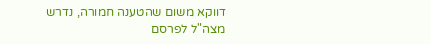דווקא משום שהטענה חמורה, נדרש מצה"ל לפרסם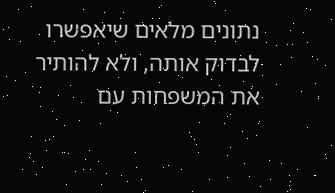נתונים מלאים שיאפשרו לבדוק אותה, ולא להותיר את המשפחות עם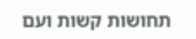תחושות קשות ועם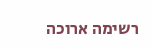רשימה ארוכה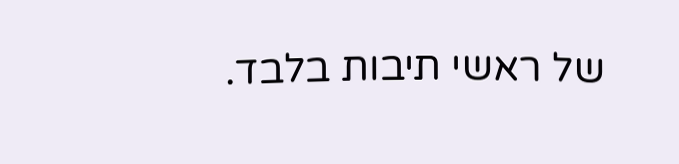של ראשי תיבות בלבד.